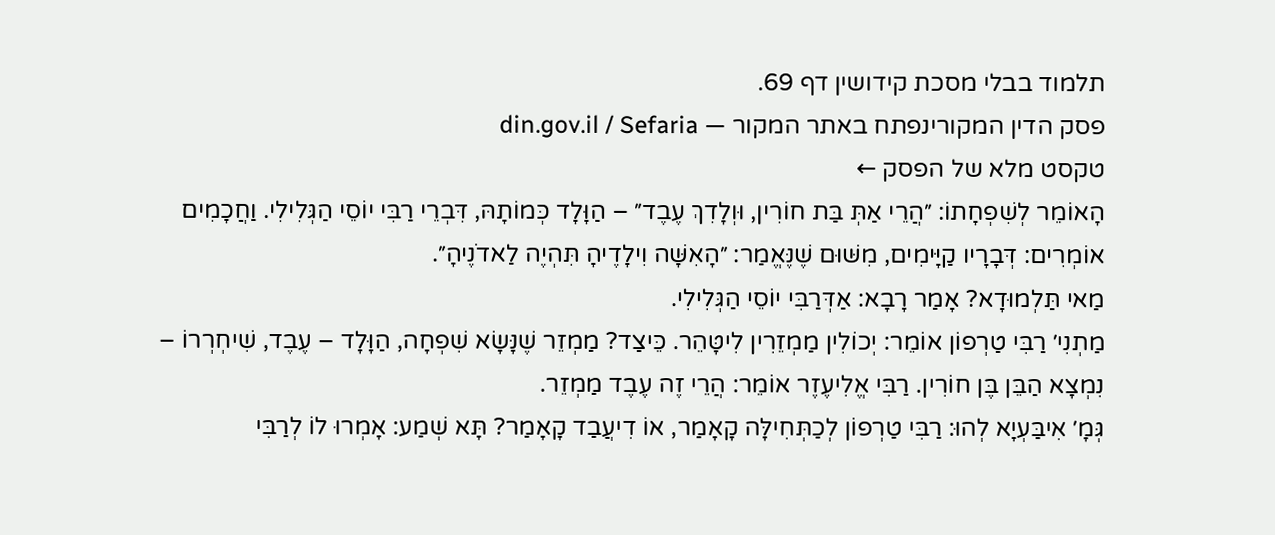תלמוד בבלי מסכת קידושין דף 69.
פסק הדין המקורינפתח באתר המקור — din.gov.il / Sefaria
טקסט מלא של הפסק ←
הָאוֹמֵר לְשִׁפְחָתוֹ: ״הֲרֵי אַתְּ בַּת חוֹרִין, וּוְלָדִךְ עֶבֶד״ – הַוָּלָד כְּמוֹתָהּ, דִּבְרֵי רַבִּי יוֹסֵי הַגְּלִילִי. וַחֲכָמִים אוֹמְרִים: דְּבָרָיו קַיָּימִים, מִשּׁוּם שֶׁנֶּאֱמַר: ״הָאִשָּׁה וִילָדֶיהָ תִּהְיֶה לַאדֹנֶיהָ״.
מַאי תַּלְמוּדָא? אָמַר רָבָא: אַדְּרַבִּי יוֹסֵי הַגְּלִילִי.
מַתְנִי׳ רַבִּי טַרְפוֹן אוֹמֵר: יְכוֹלִין מַמְזֵרִין לִיטָּהֵר. כֵּיצַד? מַמְזֵר שֶׁנָּשָׂא שִׁפְחָה, הַוָּלָד – עֶבֶד, שִׁיחְרְרוֹ – נִמְצָא הַבֵּן בֶּן חוֹרִין. רַבִּי אֱלִיעֶזֶר אוֹמֵר: הֲרֵי זֶה עֶבֶד מַמְזֵר.
גְּמָ׳ אִיבַּעְיָא לְהוּ: רַבִּי טַרְפוֹן לְכַתְּחִילָּה קָאָמַר, אוֹ דִיעֲבַד קָאָמַר? תָּא שְׁמַע: אָמְרוּ לוֹ לְרַבִּי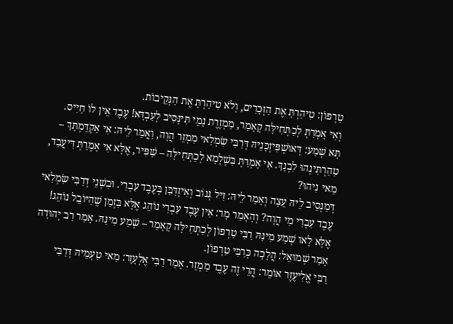טַרְפוֹן: טִיהַרְתָּ אֶת הַזְּכָרִים, וְלֹא טִיהַרְתָּ אֶת הַנְּקֵיבוֹת.
וְאִי אָמְרַתְּ לְכַתְּחִילָּה קָאָמַר, מַמְזֶרֶת נָמֵי תִּינְּסִיב לְעַבְדָּא! עֶבֶד אֵין לוֹ חַיִיס.
תָּא שְׁמַע: דְּאוּשְׁפִּיזְכָּנֵיהּ דְּרַבִּי שִׂמְלַאי מַמְזֵר הֲוָה, וַאֲמַר לֵיהּ: אִי אַקְדֵּמְתָּךְ – טַהַרְתִּינְהוּ לִבְנָךְ. אִי אָמְרַתְּ בִּשְׁלָמָא לְכַתְּחִילָּה – שַׁפִּיר, אֶלָּא אִי אָמְרַתְּ דִּיעֲבַד, מַאי נִיהוּ?
דְּמַנְסֵיב לֵיהּ עֵצָה וְאָמַר לֵיהּ: זִיל גְּנוֹב וְאִיזְדַּבַּן בְּעֶבֶד עִבְרִי. וּבִשְׁנֵי דְּרַבִּי שִׂמְלַאי עֶבֶד עִבְרִי מִי הֲוָה? וְהָאָמַר מָר: אִין עֶבֶד עִבְרִי נוֹהֵג אֶלָּא בִּזְמַן שֶׁהַיּוֹבֵל נוֹהֵג! אֶלָּא לָאו שְׁמַע מִינַּהּ רַבִּי טַרְפוֹן לְכַתְּחִילָּה קָאָמַר – שְׁמַע מִינַּהּ. אָמַר רַב יְהוּדָה אָמַר שְׁמוּאֵל: הֲלָכָה כְּרַבִּי טַרְפוֹן.
רַבִּי אֱלִיעֶזֶר אוֹמֵר: הֲרֵי זֶה עֶבֶד מַמְזֵר. אָמַר רַבִּי אֶלְעָזָר: מַאי טַעְמֵיהּ דְּרַבִּי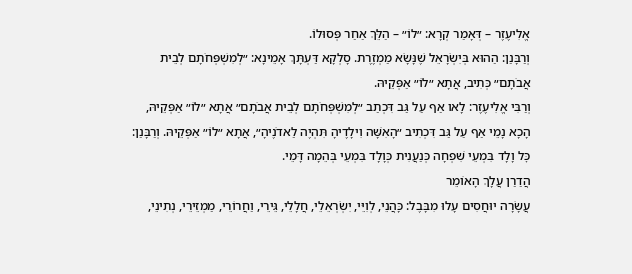אֱלִיעֶזֶר – דְּאָמַר קְרָא: ״לוֹ״ – הַלֵּךְ אַחַר פְּסוּלוֹ.
וְרַבָּנַן: הַהוּא בְּיִשְׂרָאֵל שֶׁנָּשָׂא מַמְזֶרֶת. סָלְקָא דַּעְתָּךְ אָמֵינָא: ״לְמִשְׁפְּחֹתָם לְבֵית אֲבֹתָם״ כְּתִיב, אֲתָא ״לוֹ״ אַפְּקֵיהּ.
וְרַבִּי אֱלִיעֶזֶר: לָאו אַף עַל גַּב דִּכְתַב ״לְמִשְׁפְּחֹתָם לְבֵית אֲבֹתָם״ אֲתָא ״לוֹ״ אַפְּקֵיהּ, הָכָא נָמֵי אַף עַל גַּב דִּכְתִיב ״הָאִשָּׁה וִילָדֶיהָ תִּהְיֶה לַאדֹנֶיהָ״, אֲתָא ״לוֹ״ אַפְּקֵיהּ. וְרַבָּנַן: כׇּל וָלָד בִּמְעֵי שִׁפְחָה כְּנַעֲנִית כְּוָלָד בִּמְעֵי בְּהֵמָה דָּמֵי.
הֲדַרַן עֲלָךְ הָאוֹמֵר
עֲשָׂרָה יוּחֲסִים עָלוּ מִבָּבֶל: כָּהֲנֵי, לְוִיֵּי, יִשְׂרְאֵלֵי, חֲלָלֵי, גֵּירֵי, וַחֲרוֹרֵי, מַמְזֵירֵי, נְתִינֵי,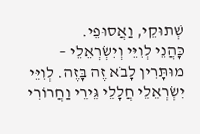שְׁתוּקֵי, וַאֲסוּפֵי.
כָּהֲנֵי לְוִיֵּי וְיִשְׂרְאֵלֵי – מוּתָּרִין לָבֹא זֶה בָּזֶה. לְוִיֵּי יִשְׂרְאֵלֵי חֲלָלֵי גֵּירֵי וַחֲרוֹרִי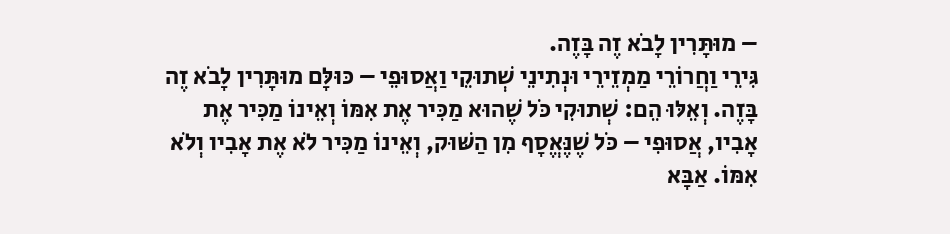– מוּתָּרִין לָבֹא זֶה בָּזֶה.
גִּירֵי וַחֲרוֹרֵי מַמְזֵירֵי וּנְתִינֵי שְׁתוּקֵי וַאֲסוּפֵי – כּוּלָּם מוּתָּרִין לָבֹא זֶה בָּזֶה. וְאֵלּוּ הֵם: שְׁתוּקִי כֹּל שֶׁהוּא מַכִּיר אֶת אִמּוֹ וְאֵינוֹ מַכִּיר אֶת אָבִיו, אֲסוּפִי – כֹּל שֶׁנֶּאֱסָף מִן הַשּׁוּק, וְאֵינוֹ מַכִּיר לֹא אֶת אָבִיו וְלֹא אִמּוֹ. אַבָּא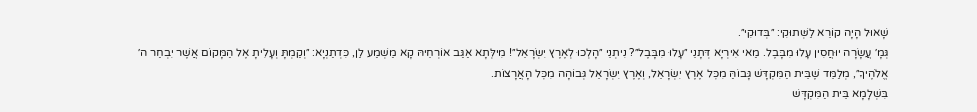שָׁאוּל הָיָה קוֹרֵא לַשְּׁתוּקִי: ״בְּדוּקִי״.
גְּמָ׳ עֲשָׂרָה יוּחֲסִין עָלוּ מִבָּבֶל. מַאי אִירְיָא דְּתָנֵי ״עָלוּ מִבָּבֶל״? נִיתְנֵי ״הָלְכוּ לְאֶרֶץ יִשְׂרָאֵל״! מִילְּתָא אַגַּב אוֹרְחֵיהּ קָא מַשְׁמַע לַן, כִּדְתַנְיָא: ״וְקַמְתָּ וְעָלִיתָ אֶל הַמָּקוֹם אֲשֶׁר יִבְחַר ה׳ אֱלֹהֶיךָ״, מְלַמֵּד שֶׁבֵּית הַמִּקְדָּשׁ גָּבוֹהַּ מִכׇּל אֶרֶץ יִשְׂרָאֵל, וְאֶרֶץ יִשְׂרָאֵל גְּבוֹהָה מִכׇּל הָאֲרָצוֹת.
בִּשְׁלָמָא בֵּית הַמִּקְדָּשׁ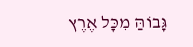גָּבוֹהַּ מִכׇּל אֶרֶץ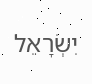יִשְׂרָאֵל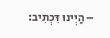– הַיְינוּ דִּכְתִיב: